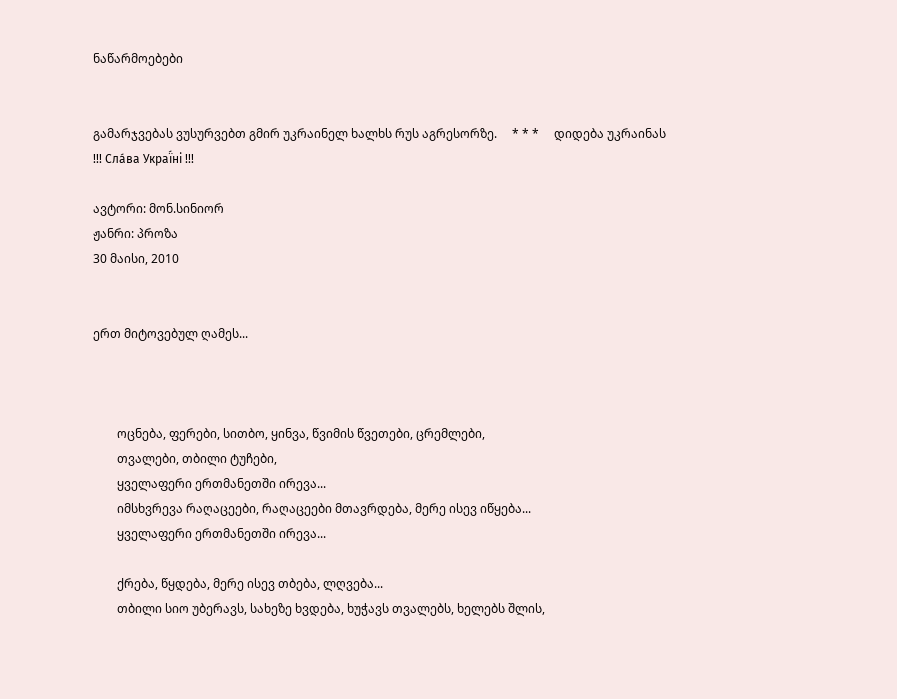ნაწარმოებები


გამარჯვებას ვუსურვებთ გმირ უკრაინელ ხალხს რუს აგრესორზე.     * * *     დიდება უკრაინას !!! Сла́ва Украї́ні !!!

ავტორი: მონ.სინიორ
ჟანრი: პროზა
30 მაისი, 2010


ერთ მიტოვებულ ღამეს...



        ოცნება, ფერები, სითბო, ყინვა, წვიმის წვეთები, ცრემლები,
        თვალები, თბილი ტუჩები,
        ყველაფერი ერთმანეთში ირევა...
        იმსხვრევა რაღაცეები, რაღაცეები მთავრდება, მერე ისევ იწყება...
        ყველაფერი ერთმანეთში ირევა...

        ქრება, წყდება, მერე ისევ თბება, ლღვება...
        თბილი სიო უბერავს, სახეზე ხვდება, ხუჭავს თვალებს, ხელებს შლის,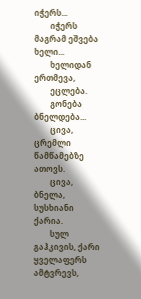იჭერს...
        იჭერს მაგრამ ეშვება ხელი...
        ხელიდან ერთმევა,
        ეცლება.
        გონება ბნელდება...
        ცივა, ცრემლი წამწამებზე ათოვს.
        ცივა, ბნელა, სუსხიანი ქარია.
        სულ გაჰკივის, ქარი ყველაფერს ამტვრევს,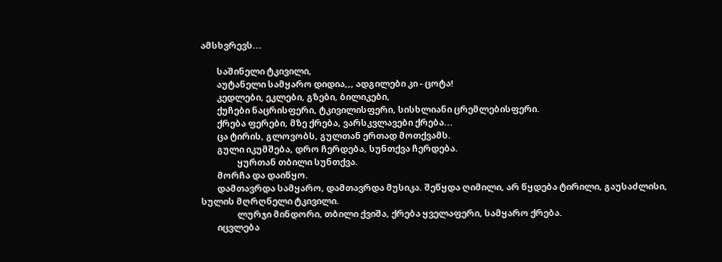ამსხვრევს...

        საშინელი ტკივილი,
        აუტანელი სამყარო დიდია,,, ადგილები კი - ცოტა!
        კედლები, ეკლები, გზები, ბილიკები,
        ქუჩები ნაცრისფერი, ტკივილისფერი, სისხლიანი ცრემლებისფერი.
        ქრება ფერები, მზე ქრება, ვარსკვლავები ქრება...
        ცა ტირის, გლოვობს, გულთან ერთად მოთქვამს.
        გული იკუმშება, დრო ჩერდება, სუნთქვა ჩერდება.
                  ყურთან თბილი სუნთქვა.
        მორჩა და დაიწყო.
        დამთავრდა სამყარო, დამთავრდა მუსიკა. შეწყდა ღიმილი, არ წყდება ტირილი, გაუსაძლისი, სულის მღრღნელი ტკივილი.
                  ლურჯი მინდორი, თბილი ქვიშა, ქრება ყველაფერი, სამყარო ქრება.
        იცვლება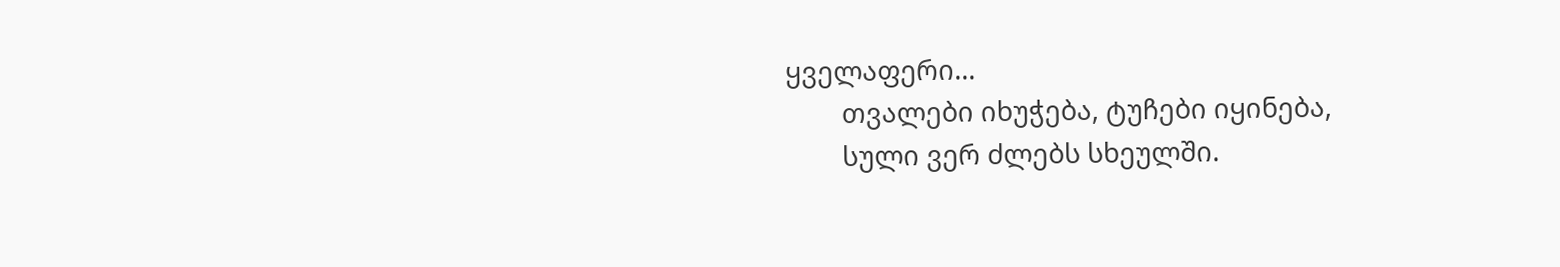ყველაფერი...
        თვალები იხუჭება, ტუჩები იყინება,
        სული ვერ ძლებს სხეულში.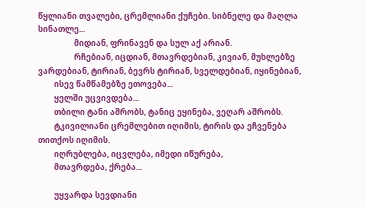წყლიანი თვალები, ცრემლიანი ქუჩები. სიბნელე და მაღლა სინათლე...
                  მიდიან, ფრინავენ და სულ აქ არიან.
                  რჩებიან, იცდიან, მთავრდებიან, კივიან, მუხლებზე ვარდებიან, ტირიან, ბევრს ტირიან, სველდებიან, იყინებიან,
        ისევ წამწამებზე ეთოვება...
        ყელში უცვივდება...
        თბილი ტანი აშრობს, ტანიც ეყინება, ვეღარ აშრობს.
        ტკივილიანი ცრემლებით იღიმის, ტირის და ეჩვენება თითქოს იღიმის.
        იღრუბლება, იცვლება, იმედი იწურება,
        მთავრდება, ქრება...

        უყვარდა სევდიანი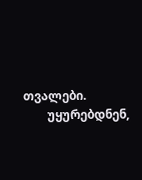თვალები.
        უყურებდნენ,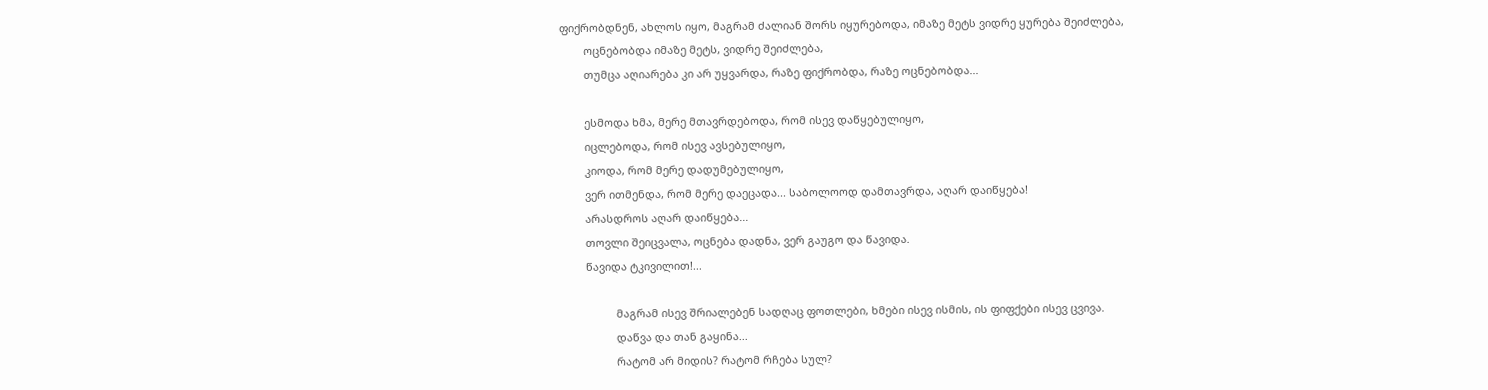ფიქრობდნენ, ახლოს იყო, მაგრამ ძალიან შორს იყურებოდა, იმაზე მეტს ვიდრე ყურება შეიძლება,
        ოცნებობდა იმაზე მეტს, ვიდრე შეიძლება,
        თუმცა აღიარება კი არ უყვარდა, რაზე ფიქრობდა, რაზე ოცნებობდა...

        ესმოდა ხმა, მერე მთავრდებოდა, რომ ისევ დაწყებულიყო,
        იცლებოდა, რომ ისევ ავსებულიყო,
        კიოდა, რომ მერე დადუმებულიყო,
        ვერ ითმენდა, რომ მერე დაეცადა... საბოლოოდ დამთავრდა, აღარ დაიწყება!
        არასდროს აღარ დაიწყება...
        თოვლი შეიცვალა, ოცნება დადნა, ვერ გაუგო და წავიდა.
        წავიდა ტკივილით!...

                  მაგრამ ისევ შრიალებენ სადღაც ფოთლები, ხმები ისევ ისმის, ის ფიფქები ისევ ცვივა.
                  დაწვა და თან გაყინა...
                  რატომ არ მიდის? რატომ რჩება სულ?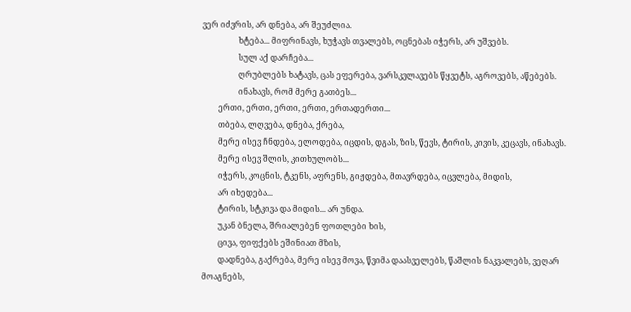ვერ იძვრის, არ დნება, არ შეუძლია.
                  ხტება... მიფრინავს, ხუჭავს თვალებს, ოცნებას იჭერს, არ უშვებს.
                  სულ აქ დარჩება...
                  ღრუბლებს ხატავს, ცას ეფერება, ვარსკვლავებს წყვეტს, აგროვებს, აწებებს.
                  ინახავს, რომ მერე გათბეს...
        ერთი, ერთი, ერთი, ერთი, ერთადერთი...
        თბება, ლღვება, დნება, ქრება,
        მერე ისევ ჩნდება, ელოდება, იცდის, დგას, ზის, წევს, ტირის, კივის, კეცავს, ინახავს.
        მერე ისევ შლის, კითხულობს...
        იჭერს, კოცნის, ტკენს, აფრენს, გიჟდება, მთავრდება, იცვლება, მიდის,
        არ იხედება...
        ტირის, სტკივა და მიდის... არ უნდა.
        უკან ბნელა, შრიალებენ ფოთლები ხის,
        ცივა, ფიფქებს ეშინიათ მზის,
        დადნება, გაქრება, მერე ისევ მოვა, წვიმა დაასველებს, წაშლის ნაკვალებს, ვეღარ მოაგნებს,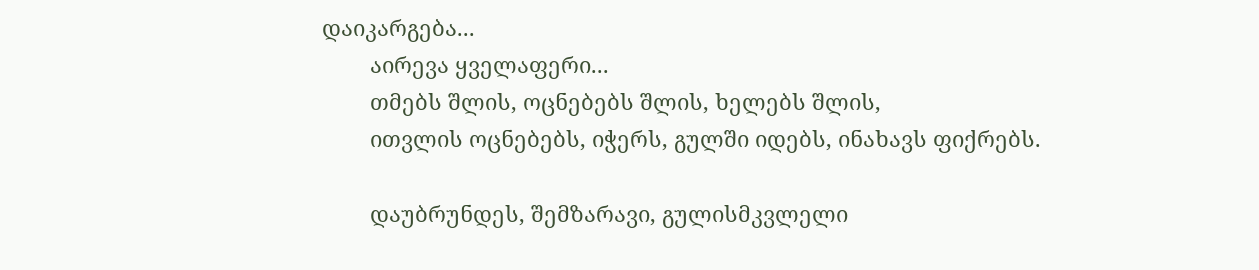დაიკარგება...
        აირევა ყველაფერი...
        თმებს შლის, ოცნებებს შლის, ხელებს შლის,
        ითვლის ოცნებებს, იჭერს, გულში იდებს, ინახავს ფიქრებს.

        დაუბრუნდეს, შემზარავი, გულისმკვლელი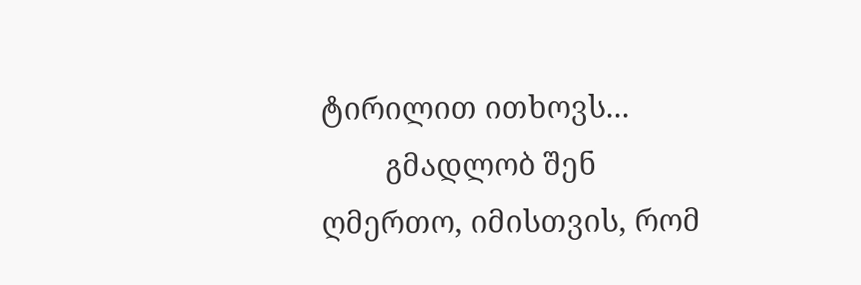ტირილით ითხოვს...
        გმადლობ შენ ღმერთო, იმისთვის, რომ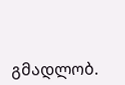გმადლობ.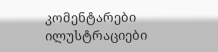კომენტარები ილუსტრაციები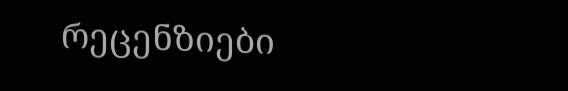რეცენზიები